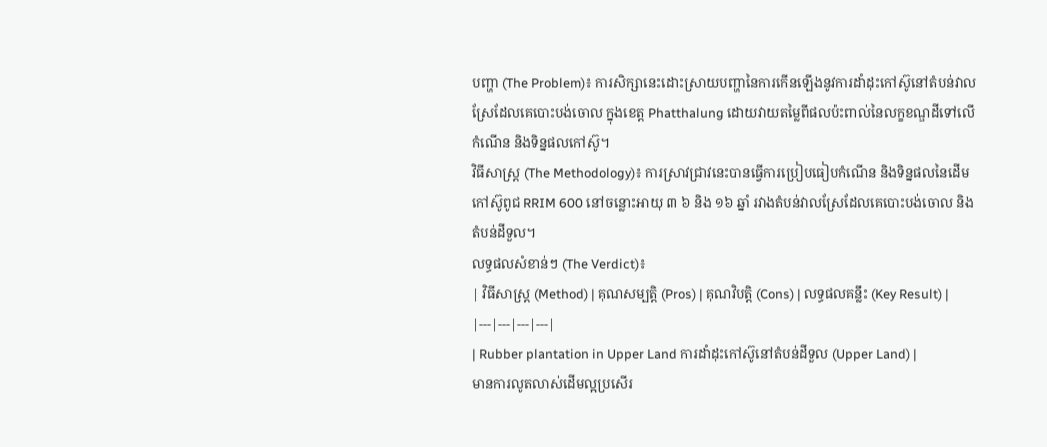បញ្ហា (The Problem)៖ ការសិក្សានេះដោះស្រាយបញ្ហានៃការកើនឡើងនូវការដាំដុះកៅស៊ូនៅតំបន់វាលស្រែដែលគេបោះបង់ចោល ក្នុងខេត្ត Phatthalung ដោយវាយតម្លៃពីផលប៉ះពាល់នៃលក្ខខណ្ឌដីទៅលើកំណើន និងទិន្នផលកៅស៊ូ។
វិធីសាស្ត្រ (The Methodology)៖ ការស្រាវជ្រាវនេះបានធ្វើការប្រៀបធៀបកំណើន និងទិន្នផលនៃដើមកៅស៊ូពូជ RRIM 600 នៅចន្លោះអាយុ ៣ ៦ និង ១៦ ឆ្នាំ រវាងតំបន់វាលស្រែដែលគេបោះបង់ចោល និងតំបន់ដីទួល។
លទ្ធផលសំខាន់ៗ (The Verdict)៖
| វិធីសាស្ត្រ (Method) | គុណសម្បត្តិ (Pros) | គុណវិបត្តិ (Cons) | លទ្ធផលគន្លឹះ (Key Result) |
|---|---|---|---|
| Rubber plantation in Upper Land ការដាំដុះកៅស៊ូនៅតំបន់ដីទួល (Upper Land) |
មានការលូតលាស់ដើមល្អប្រសើរ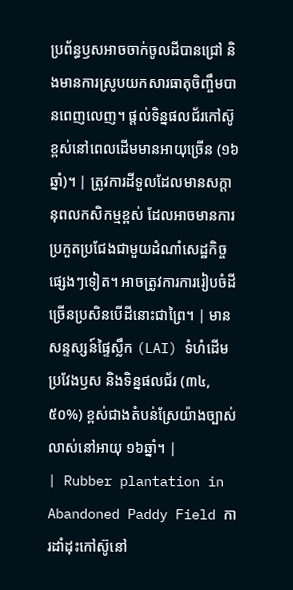ប្រព័ន្ធឫសអាចចាក់ចូលដីបានជ្រៅ និងមានការស្រូបយកសារធាតុចិញ្ចឹមបានពេញលេញ។ ផ្តល់ទិន្នផលជ័រកៅស៊ូខ្ពស់នៅពេលដើមមានអាយុច្រើន (១៦ឆ្នាំ)។ | ត្រូវការដីទួលដែលមានសក្តានុពលកសិកម្មខ្ពស់ ដែលអាចមានការប្រកួតប្រជែងជាមួយដំណាំសេដ្ឋកិច្ចផ្សេងៗទៀត។ អាចត្រូវការការរៀបចំដីច្រើនប្រសិនបើដីនោះជាព្រៃ។ | មានសន្ទស្សន៍ផ្ទៃស្លឹក (LAI) ទំហំដើម ប្រវែងឫស និងទិន្នផលជ័រ (៣៤,៥០%) ខ្ពស់ជាងតំបន់ស្រែយ៉ាងច្បាស់លាស់នៅអាយុ ១៦ឆ្នាំ។ |
| Rubber plantation in Abandoned Paddy Field ការដាំដុះកៅស៊ូនៅ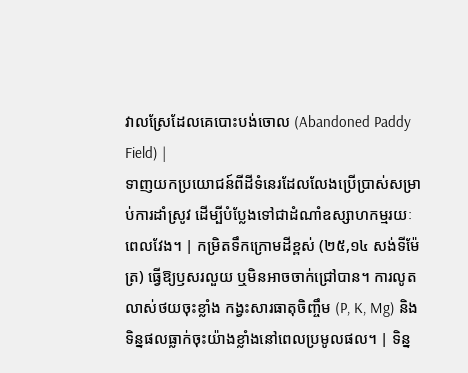វាលស្រែដែលគេបោះបង់ចោល (Abandoned Paddy Field) |
ទាញយកប្រយោជន៍ពីដីទំនេរដែលលែងប្រើប្រាស់សម្រាប់ការដាំស្រូវ ដើម្បីបំប្លែងទៅជាដំណាំឧស្សាហកម្មរយៈពេលវែង។ | កម្រិតទឹកក្រោមដីខ្ពស់ (២៥,១៤ សង់ទីម៉ែត្រ) ធ្វើឱ្យឫសរលួយ ឬមិនអាចចាក់ជ្រៅបាន។ ការលូតលាស់ថយចុះខ្លាំង កង្វះសារធាតុចិញ្ចឹម (P, K, Mg) និងទិន្នផលធ្លាក់ចុះយ៉ាងខ្លាំងនៅពេលប្រមូលផល។ | ទិន្ន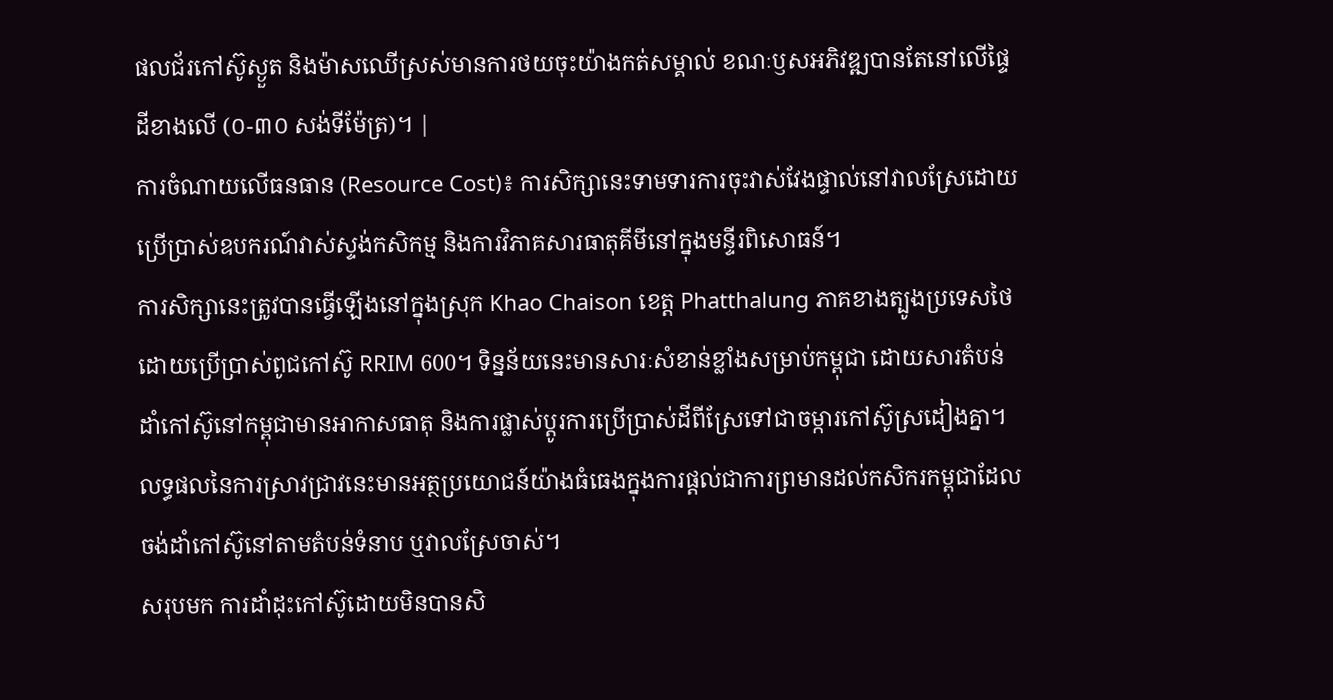ផលជ័រកៅស៊ូស្ងួត និងម៉ាសឈើស្រស់មានការថយចុះយ៉ាងកត់សម្គាល់ ខណៈឫសអភិវឌ្ឍបានតែនៅលើផ្ទៃដីខាងលើ (០-៣០ សង់ទីម៉ែត្រ)។ |
ការចំណាយលើធនធាន (Resource Cost)៖ ការសិក្សានេះទាមទារការចុះវាស់វែងផ្ទាល់នៅវាលស្រែដោយប្រើប្រាស់ឧបករណ៍វាស់ស្ទង់កសិកម្ម និងការវិភាគសារធាតុគីមីនៅក្នុងមន្ទីរពិសោធន៍។
ការសិក្សានេះត្រូវបានធ្វើឡើងនៅក្នុងស្រុក Khao Chaison ខេត្ត Phatthalung ភាគខាងត្បូងប្រទេសថៃ ដោយប្រើប្រាស់ពូជកៅស៊ូ RRIM 600។ ទិន្នន័យនេះមានសារៈសំខាន់ខ្លាំងសម្រាប់កម្ពុជា ដោយសារតំបន់ដាំកៅស៊ូនៅកម្ពុជាមានអាកាសធាតុ និងការផ្លាស់ប្តូរការប្រើប្រាស់ដីពីស្រែទៅជាចម្ការកៅស៊ូស្រដៀងគ្នា។
លទ្ធផលនៃការស្រាវជ្រាវនេះមានអត្ថប្រយោជន៍យ៉ាងធំធេងក្នុងការផ្តល់ជាការព្រមានដល់កសិករកម្ពុជាដែលចង់ដាំកៅស៊ូនៅតាមតំបន់ទំនាប ឬវាលស្រែចាស់។
សរុបមក ការដាំដុះកៅស៊ូដោយមិនបានសិ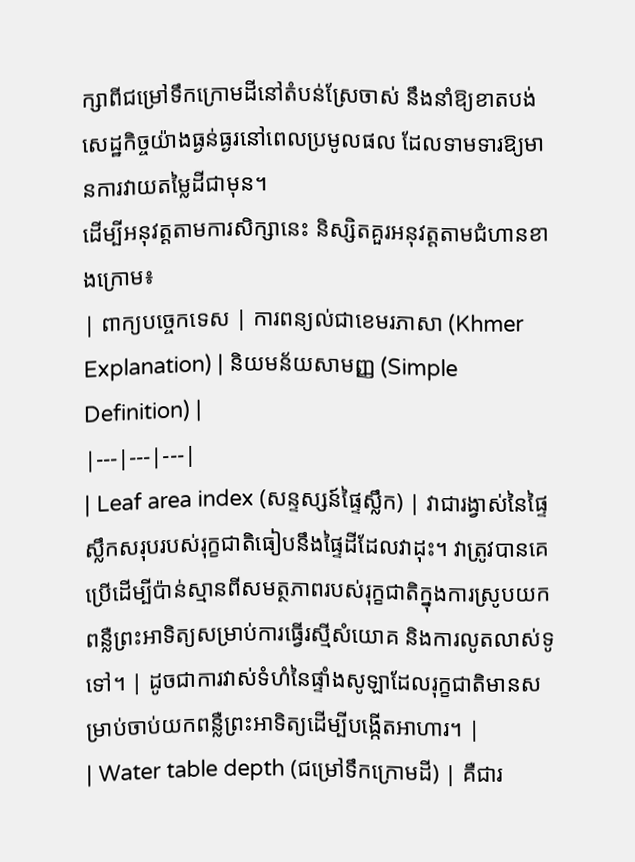ក្សាពីជម្រៅទឹកក្រោមដីនៅតំបន់ស្រែចាស់ នឹងនាំឱ្យខាតបង់សេដ្ឋកិច្ចយ៉ាងធ្ងន់ធ្ងរនៅពេលប្រមូលផល ដែលទាមទារឱ្យមានការវាយតម្លៃដីជាមុន។
ដើម្បីអនុវត្តតាមការសិក្សានេះ និស្សិតគួរអនុវត្តតាមជំហានខាងក្រោម៖
| ពាក្យបច្ចេកទេស | ការពន្យល់ជាខេមរភាសា (Khmer Explanation) | និយមន័យសាមញ្ញ (Simple Definition) |
|---|---|---|
| Leaf area index (សន្ទស្សន៍ផ្ទៃស្លឹក) | វាជារង្វាស់នៃផ្ទៃស្លឹកសរុបរបស់រុក្ខជាតិធៀបនឹងផ្ទៃដីដែលវាដុះ។ វាត្រូវបានគេប្រើដើម្បីប៉ាន់ស្មានពីសមត្ថភាពរបស់រុក្ខជាតិក្នុងការស្រូបយកពន្លឺព្រះអាទិត្យសម្រាប់ការធ្វើរស្មីសំយោគ និងការលូតលាស់ទូទៅ។ | ដូចជាការវាស់ទំហំនៃផ្ទាំងសូឡាដែលរុក្ខជាតិមានសម្រាប់ចាប់យកពន្លឺព្រះអាទិត្យដើម្បីបង្កើតអាហារ។ |
| Water table depth (ជម្រៅទឹកក្រោមដី) | គឺជារ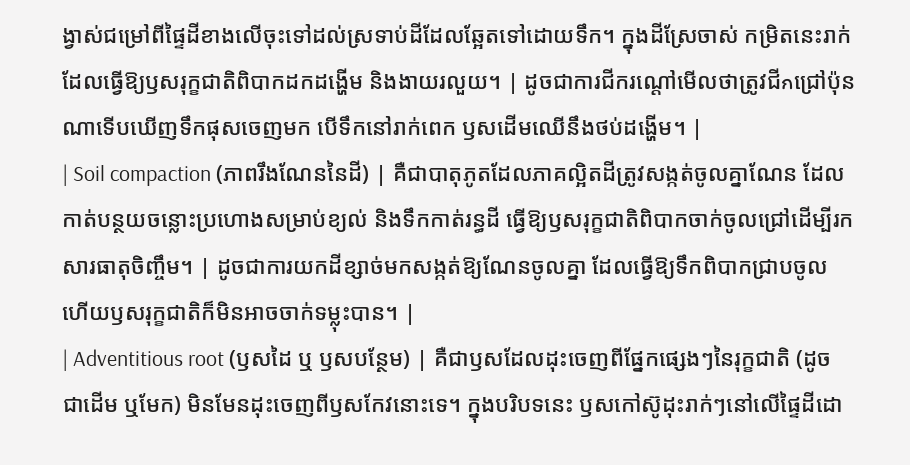ង្វាស់ជម្រៅពីផ្ទៃដីខាងលើចុះទៅដល់ស្រទាប់ដីដែលឆ្អែតទៅដោយទឹក។ ក្នុងដីស្រែចាស់ កម្រិតនេះរាក់ ដែលធ្វើឱ្យឫសរុក្ខជាតិពិបាកដកដង្ហើម និងងាយរលួយ។ | ដូចជាការជីករណ្តៅមើលថាត្រូវជីกជ្រៅប៉ុនណាទើបឃើញទឹកផុសចេញមក បើទឹកនៅរាក់ពេក ឫសដើមឈើនឹងថប់ដង្ហើម។ |
| Soil compaction (ភាពរឹងណែននៃដី) | គឺជាបាតុភូតដែលភាគល្អិតដីត្រូវសង្កត់ចូលគ្នាណែន ដែលកាត់បន្ថយចន្លោះប្រហោងសម្រាប់ខ្យល់ និងទឹកកាត់រន្ធដី ធ្វើឱ្យឫសរុក្ខជាតិពិបាកចាក់ចូលជ្រៅដើម្បីរកសារធាតុចិញ្ចឹម។ | ដូចជាការយកដីខ្សាច់មកសង្កត់ឱ្យណែនចូលគ្នា ដែលធ្វើឱ្យទឹកពិបាកជ្រាបចូល ហើយឫសរុក្ខជាតិក៏មិនអាចចាក់ទម្លុះបាន។ |
| Adventitious root (ឫសដៃ ឬ ឫសបន្ថែម) | គឺជាឫសដែលដុះចេញពីផ្នែកផ្សេងៗនៃរុក្ខជាតិ (ដូចជាដើម ឬមែក) មិនមែនដុះចេញពីឫសកែវនោះទេ។ ក្នុងបរិបទនេះ ឫសកៅស៊ូដុះរាក់ៗនៅលើផ្ទៃដីដោ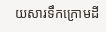យសារទឹកក្រោមដី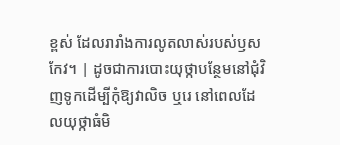ខ្ពស់ ដែលរារាំងការលូតលាស់របស់ឫសកែវ។ | ដូចជាការបោះយុថ្កាបន្ថែមនៅជុំវិញទូកដើម្បីកុំឱ្យវាលិច ឬរេ នៅពេលដែលយុថ្កាធំមិ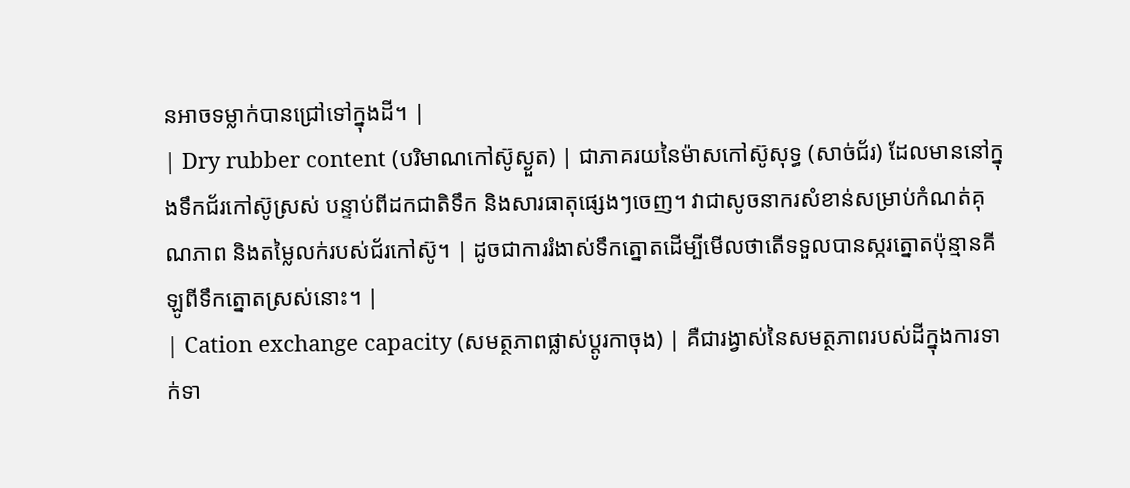នអាចទម្លាក់បានជ្រៅទៅក្នុងដី។ |
| Dry rubber content (បរិមាណកៅស៊ូស្ងួត) | ជាភាគរយនៃម៉ាសកៅស៊ូសុទ្ធ (សាច់ជ័រ) ដែលមាននៅក្នុងទឹកជ័រកៅស៊ូស្រស់ បន្ទាប់ពីដកជាតិទឹក និងសារធាតុផ្សេងៗចេញ។ វាជាសូចនាករសំខាន់សម្រាប់កំណត់គុណភាព និងតម្លៃលក់របស់ជ័រកៅស៊ូ។ | ដូចជាការរំងាស់ទឹកត្នោតដើម្បីមើលថាតើទទួលបានស្ករត្នោតប៉ុន្មានគីឡូពីទឹកត្នោតស្រស់នោះ។ |
| Cation exchange capacity (សមត្ថភាពផ្លាស់ប្តូរកាចុង) | គឺជារង្វាស់នៃសមត្ថភាពរបស់ដីក្នុងការទាក់ទា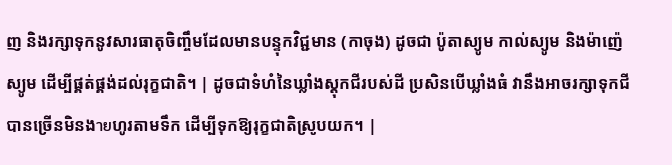ញ និងរក្សាទុកនូវសារធាតុចិញ្ចឹមដែលមានបន្ទុកវិជ្ជមាន (កាចុង) ដូចជា ប៉ូតាស្យូម កាល់ស្យូម និងម៉ាញ៉េស្យូម ដើម្បីផ្គត់ផ្គង់ដល់រុក្ខជាតិ។ | ដូចជាទំហំនៃឃ្លាំងស្តុកជីរបស់ដី ប្រសិនបើឃ្លាំងធំ វានឹងអាចរក្សាទុកជីបានច្រើនមិនងายហូរតាមទឹក ដើម្បីទុកឱ្យរុក្ខជាតិស្រូបយក។ |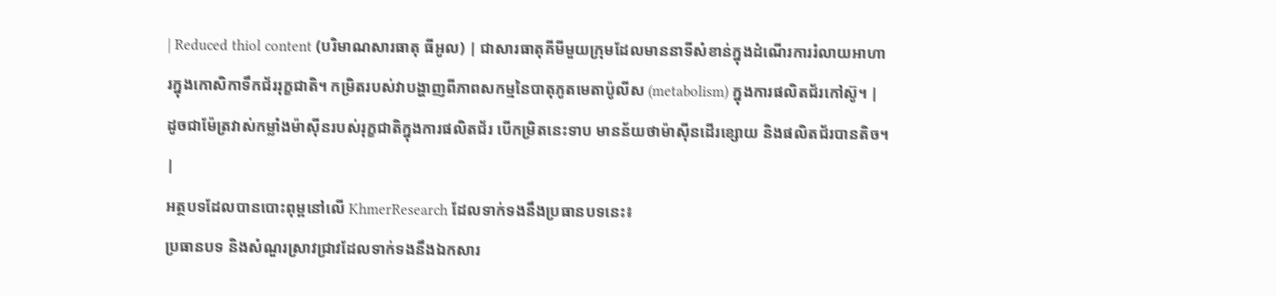| Reduced thiol content (បរិមាណសារធាតុ ធីអូល) | ជាសារធាតុគីមីមួយក្រុមដែលមាននាទីសំខាន់ក្នុងដំណើរការរំលាយអាហារក្នុងកោសិកាទឹកជ័ររុក្ខជាតិ។ កម្រិតរបស់វាបង្ហាញពីភាពសកម្មនៃបាតុភូតមេតាប៉ូលីស (metabolism) ក្នុងការផលិតជ័រកៅស៊ូ។ | ដូចជាម៉ែត្រវាស់កម្លាំងម៉ាស៊ីនរបស់រុក្ខជាតិក្នុងការផលិតជ័រ បើកម្រិតនេះទាប មានន័យថាម៉ាស៊ីនដើរខ្សោយ និងផលិតជ័របានតិច។ |
អត្ថបទដែលបានបោះពុម្ពនៅលើ KhmerResearch ដែលទាក់ទងនឹងប្រធានបទនេះ៖
ប្រធានបទ និងសំណួរស្រាវជ្រាវដែលទាក់ទងនឹងឯកសារ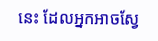នេះ ដែលអ្នកអាចស្វែ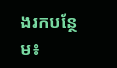ងរកបន្ថែម៖